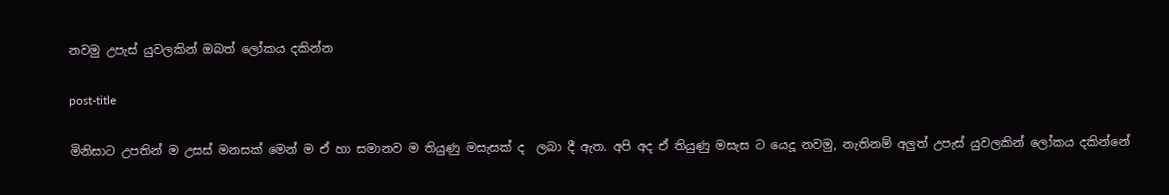නවමු උපැස් යුවලකින් ඔබත් ලෝකය දකින්න

post-title

මිනිසාට උපතින් ම උසස් මනසක් මෙන් ම ඒ හා සමානව ම තියුණු මසැසක් ද  ලබා දී ඇත. අපි අද ඒ තියුණු මසැස ට යෙදූ නවමු, නැතිනම් අලුත් උපැස් යුවලකින් ලෝකය දකින්නේ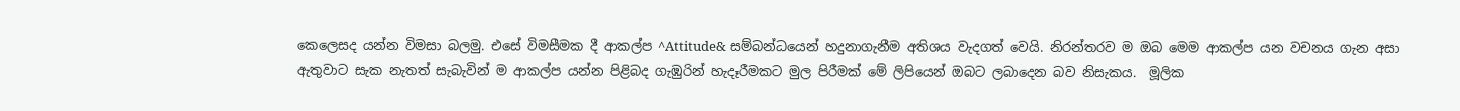කෙලෙසද යන්න විමසා බලමු. එසේ විමසීමක දී ආකල්ප ^Attitude& සම්බන්ධයෙන් හදුනාගැනීම අතිශය වැදගත් වෙයි. නිරන්තරව ම ඔබ මෙම ආකල්ප යන වචනය ගැන අසා ඇතුවාට සැක නැතත් සැබැවින් ම ආකල්ප යන්න පිළිබද ගැඹුරින් හැදෑරීමකට මුල පිරීමක් මේ ලිපියෙන් ඔබට ලබාදෙන බව නිසැකය.  මූලික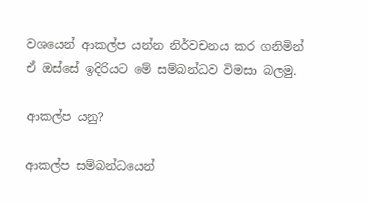වශයෙන් ආකල්ප යන්න නිර්වචනය කර ගනිමින් ඒ ඔස්සේ ඉදිරියට මේ සම්බන්ධව විමසා බලමු.

ආකල්ප යනු?

ආකල්ප සම්බන්ධයෙන්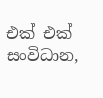එක් එක් සංවිධාන,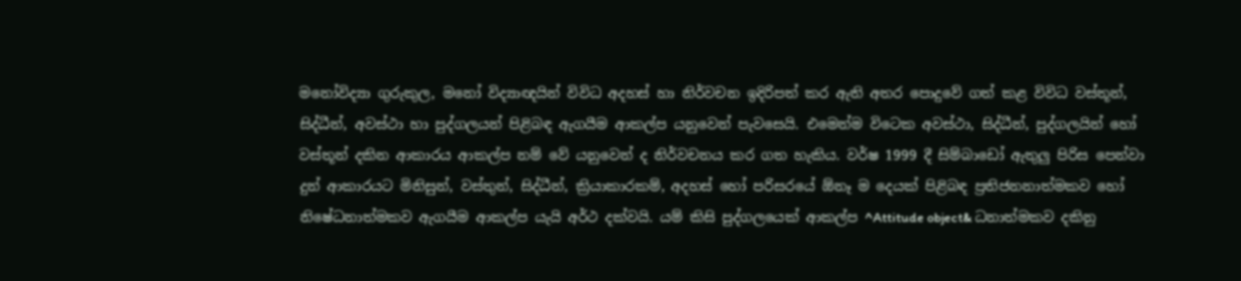මනෝවිද්‍යා ගුරුකුල, මනෝ විද්‍යාඥයින් විවිධ අදහස් හා නිර්වචන ඉදිරිපත් කර ඇති අතර පොදුවේ ගත් කළ විවිධ වස්තූන්, සිද්ධීන්, අවස්ථා හා පුද්ගලයන් පිළිබඳ ඇගයීම ආකල්ප යනුවෙන් පැවසෙයි. එමෙන්ම විටෙක අවස්ථා, සිද්ධීන්, පුද්ගලයින් හෝ වස්තූන් දකින ආකාරය ආකල්ප නම් වේ යනුවෙන් ද නිර්වචනය කර ගත හැකිය. වර්ෂ 1999 දී සිම්බාඩෝ ඇතුලු පිරිස පෙන්වා දුන් ආකාරයට මිනිසුන්, වස්තුන්, සිද්ධීන්, ක්‍රියාකාරකම්, අදහස් හෝ පරිසරයේ ඕනෑ ම දෙයක් පිළිබඳ ප්‍රතිජනනාත්මකව හෝ නිෂේධනාත්මකව ඇගයීම ආකල්ප යැයි අර්ථ දක්වයි. යම් කිසි පුද්ගලයෙක් ආකල්ප ^Attitude object& ධනාත්මකව දකිනු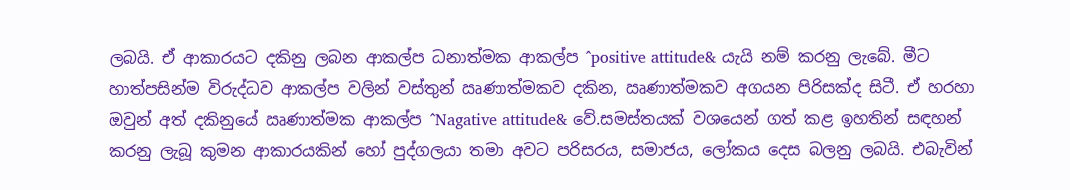ලබයි. ඒ ආකාරයට දකිනු ලබන ආකල්ප ධනාත්මක ආකල්ප ^positive attitude& යැයි නම් කරනු ලැබේ. මීට හාත්පසින්ම විරුද්ධව ආකල්ප වලින් වස්තුන් ඍණාත්මකව දකින, ඍණාත්මකව අගයන පිරිසක්ද සිටී. ඒ හරහා ඔවුන් අත් දකිනුයේ ඍණාත්මක ආකල්ප ^Nagative attitude& වේ.සමස්තයක් වශයෙන් ගත් කළ ඉහතින් සඳහන් කරනු ලැබූ කුමන ආකාරයකින් හෝ පුද්ගලයා තමා අවට පරිසරය, සමාජය, ලෝකය දෙස බලනු ලබයි. එබැවින්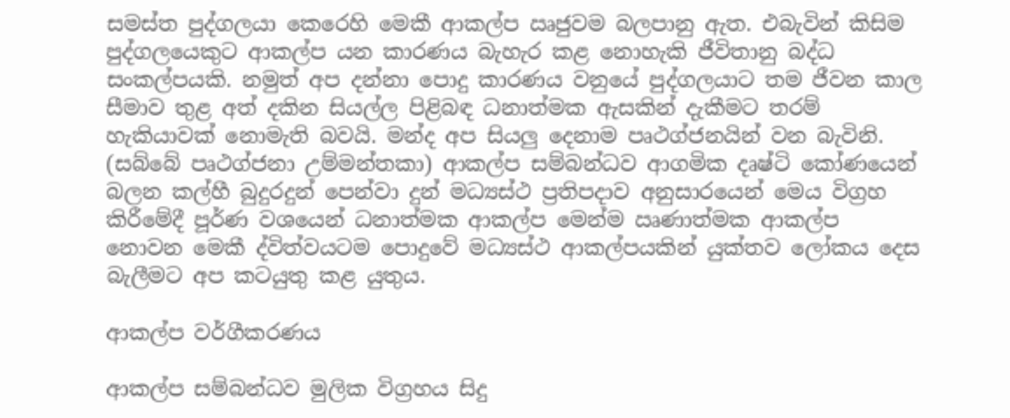සමස්ත පුද්ගලයා කෙරෙහි මෙකී ආකල්ප ඍජුවම බලපානු ඇත. එබැවින් කිසිම පුද්ගලයෙකුට ආකල්ප යන කාරණය බැහැර කළ නොහැකි ජීවිතානු බද්ධ සංකල්පයකි. නමුත් අප දන්නා පොදු කාරණය වනුයේ පුද්ගලයාට තම ජීවන කාල සීමාව තුළ අත් දකින සියල්ල පිළිබඳ ධනාත්මක ඇසකින් දැකීමට තරම් හැකියාවක් නොමැති බවයි. මන්ද අප සියලු දෙනාම පෘථග්ජනයින් වන බැවිනි. (සබ්බේ පෘථග්ජනා උම්මන්තකා) ආකල්ප සම්බන්ධව ආගමික දෘෂ්ටි කෝණයෙන් බලන කල්හී බුදුරදුන් පෙන්වා දුන් මධ්‍යස්ථ ප්‍රතිපදාව අනුසාරයෙන් මෙය විග්‍රහ කිරීමේදී පූර්ණ වශයෙන් ධනාත්මක ආකල්ප මෙන්ම ඍණාත්මක ආකල්ප නොවන මෙකී ද්විත්වයටම පොදුවේ මධ්‍යස්ථ ආකල්පයකින් යුක්තව ලෝකය දෙස බැලීමට අප කටයුතු කළ යුතුය.

ආකල්ප වර්ගීකරණය

ආකල්ප සම්බන්ධව මුලික විග්‍රහය සිදු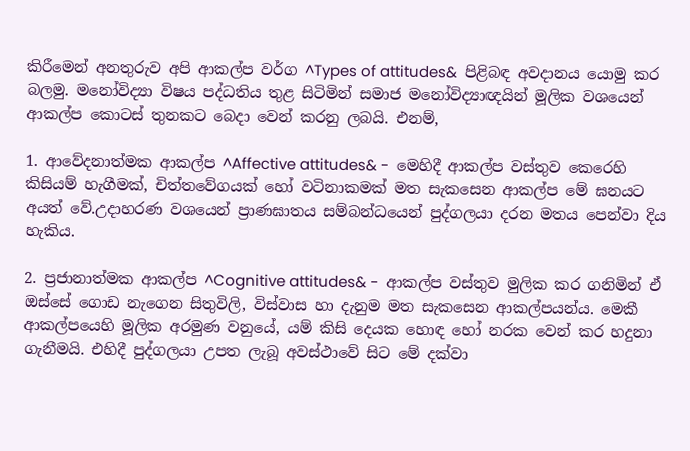කිරීමෙන් අනතුරුව අපි ආකල්ප වර්ග ^Types of attitudes&  පිළිබඳ අවදානය යොමු කර බලමු. මනෝවිද්‍යා විෂය පද්ධතිය තුළ සිටිමින් සමාජ මනෝවිද්‍යාඥයින් මූලික වශයෙන් ආකල්ප කොටස් තුනකට බෙදා වෙන් කරනු ලබයි. එනම්,

1. ආවේදනාත්මක ආකල්ප ^Affective attitudes& -  මෙහිදී ආකල්ප වස්තුව කෙරෙහි කිසියම් හැගීමක්, චිත්තවේගයක් හෝ වටිනාකමක් මත සැකසෙන ආකල්ප මේ ඝනයට අයත් වේ.උදාහරණ වශයෙන් ප්‍රාණඝාතය සම්බන්ධයෙන් පුද්ගලයා දරන මතය පෙන්වා දිය හැකිය.

2. ප්‍රජානාත්මක ආකල්ප ^Cognitive attitudes& -  ආකල්ප වස්තුව මුලික කර ගනිමින් ඒ ඔස්සේ ගොඩ නැගෙන සිතුවිලි, විස්වාස හා දැනුම මත සැකසෙන ආකල්පයන්ය. මෙකී ආකල්පයෙහි මූලික අරමුණ වනුයේ, යම් කිසි දෙයක හොඳ හෝ නරක වෙන් කර හදුනා ගැනීමයි. එහිදී පුද්ගලයා උපත ලැබූ අවස්ථාවේ සිට මේ දක්වා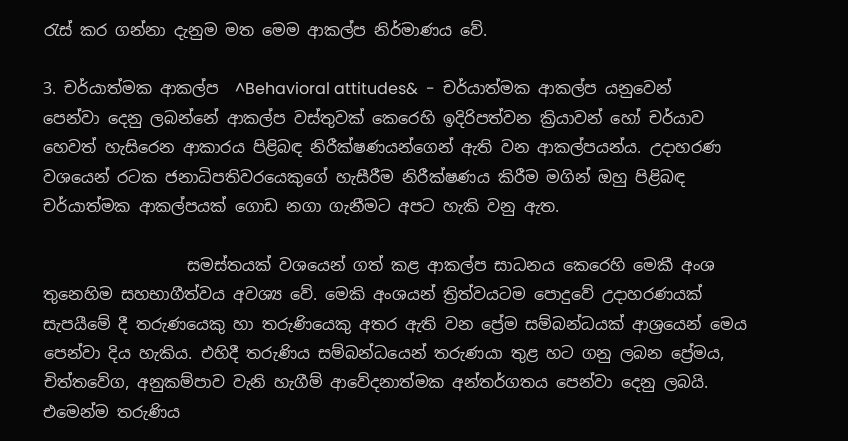රැස් කර ගන්නා දැනුම මත මෙම ආකල්ප නිර්මාණය වේ.

3. චර්යාත්මක ආකල්ප  ^Behavioral attitudes&  -  චර්යාත්මක ආකල්ප යනුවෙන් පෙන්වා දෙනු ලබන්නේ ආකල්ප වස්තුවක් කෙරෙහි ඉදිරිපත්වන ක්‍රියාවන් හෝ චර්යාව හෙවත් හැසිරෙන ආකාරය පිළිබඳ නිරීක්ෂණයන්ගෙන් ඇති වන ආකල්පයන්ය. උදාහරණ වශයෙන් රටක ජනාධිපතිවරයෙකුගේ හැසීරීම නිරීක්ෂණය කිරීම මගින් ඔහු පිළිබඳ චර්යාත්මක ආකල්පයක් ගොඩ නගා ගැනීමට අපට හැකි වනු ඇත.

                  සමස්තයක් වශයෙන් ගත් කළ ආකල්ප සාධනය කෙරෙහි මෙකී අංශ තුනෙහිම සහභාගීත්වය අවශ්‍ය වේ. මෙකි අංශයන් ත්‍රිත්වයටම පොදුවේ උදාහරණයක් සැපයීමේ දී තරුණයෙකු හා තරුණියෙකු අතර ඇති වන ප්‍රේම සම්බන්ධයක් ආශ්‍රයෙන් මෙය පෙන්වා දිය හැකිය. එහිදී තරුණිය සම්බන්ධයෙන් තරුණයා තුළ හට ගනු ලබන ප්‍රේමය, චිත්තවේග, අනුකම්පාව වැනි හැගීම් ආවේදනාත්මක අන්තර්ගතය පෙන්වා දෙනු ලබයි. එමෙන්ම තරුණිය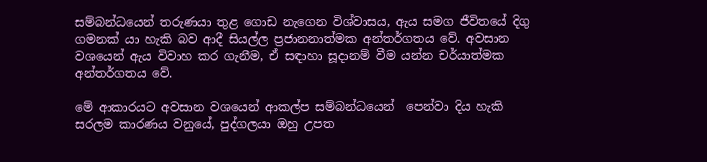සම්බන්ධයෙන් තරුණයා තුළ ගොඩ නැගෙන විශ්වාසය, ඇය සමග ජීවිතයේ දිගු ගමනක් යා හැකි බව ආදී සියල්ල ප්‍රජානනාත්මක අන්තර්ගතය වේ. අවසාන වශයෙන් ඇය විවාහ කර ගැනීම, ඒ සඳාහා සූදානම් වීම යන්න චර්යාත්මක අන්තර්ගතය වේ.

මේ ආකාරයට අවසාන වශයෙන් ආකල්ප සම්බන්ධයෙන්  පෙන්වා දිය හැකි සරලම කාරණය වනුයේ, පුද්ගලයා ඔහු උපත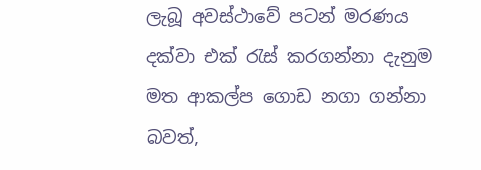ලැබූ අවස්ථාවේ පටන් මරණය දක්වා එක් රැස් කරගන්නා දැනුම මත ආකල්ප ගොඩ නගා ගන්නා බවත්,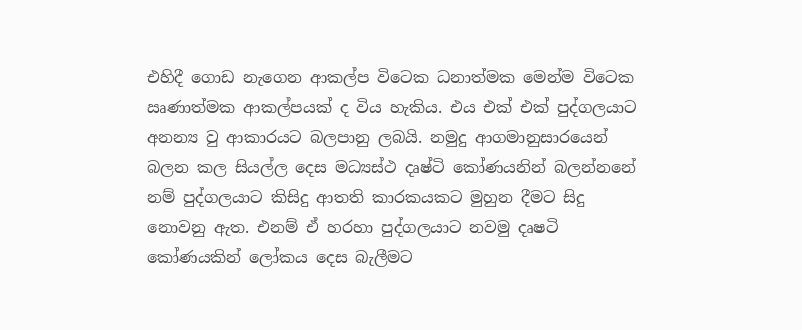එහිදී ගොඩ නැගෙන ආකල්ප විටෙක ධනාත්මක මෙන්ම විටෙක ඍණාත්මක ආකල්පයක් ද විය හැකිය. එය එක් එක් පුද්ගලයාට අනන්‍ය වු ආකාරයට බලපානු ලබයි. නමුදු ආගමානුසාරයෙන් බලන කල සියල්ල දෙස මධ්‍යස්ථ දෘෂ්ටි කෝණයනින් බලන්නනේ නම් පුද්ගලයාට කිසිදු ආතති කාරකයකට මුහුන දීමට සිදු නොවනු ඇත. එනම් ඒ හරහා පුද්ගලයාට නවමු දෘෂටි කෝණයකින් ලෝකය දෙස බැලීමට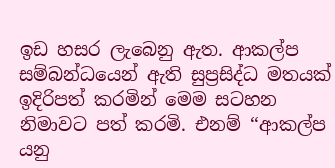ඉඩ හසර ලැබෙනු ඇත. ආකල්ප සම්බන්ධයෙන් ඇති සුප්‍රසිද්ධ මතයක් ඉදිරිපත් කරමින් මෙම සටහන නිමාවට පත් කරමි. එනම් ‘‘ආකල්ප යනු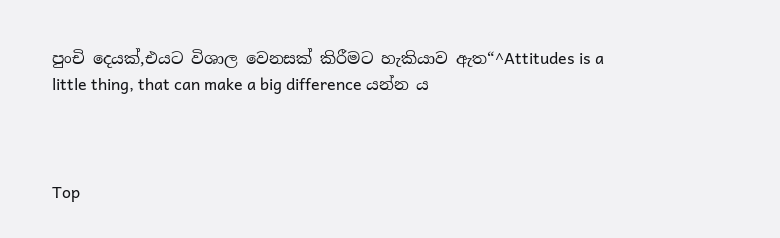පුංචි දෙයක්,එයට විශාල වෙනසක් කිරීමට හැකියාව ඇත“^Attitudes is a little thing, that can make a big difference යන්න ය



Top